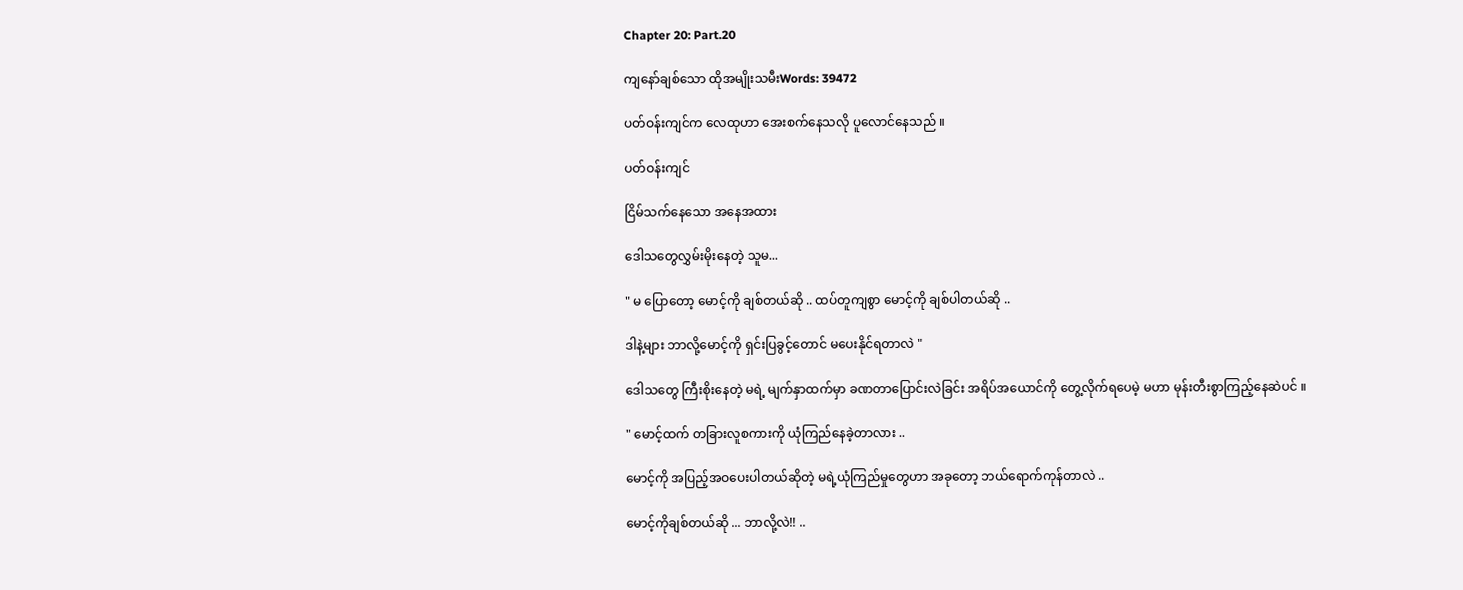Chapter 20: Part.20

ကျနော်ချစ်သော ထိုအမျိုးသမီးWords: 39472

ပတ်ဝန်းကျင်က လေထုဟာ အေးစက်နေသလို ပူလောင်နေသည် ။

ပတ်ဝန်းကျင်

ငြိမ်သက်နေသော အနေအထား

ဒေါသတွေလွှမ်းမိုးနေတဲ့ သူမ...

" မ ပြောတော့ မောင့်ကို ချစ်တယ်ဆို .. ထပ်တူကျစွာ မောင့်ကို ချစ်ပါတယ်ဆို ..

ဒါနဲ့များ ဘာလို့မောင့်ကို ရှင်းပြခွင့်တောင် မပေးနိုင်ရတာလဲ "

ဒေါသတွေ ကြီးစိုးနေတဲ့ မရဲ့ မျက်နှာထက်မှာ ခဏတာပြောင်းလဲခြင်း အရိပ်အယောင်ကို တွေ့လိုက်ရပေမဲ့ မဟာ မုန်းတီးစွာကြည့်နေဆဲပင် ။

" မောင့်ထက် တခြားလူစကားကို ယုံကြည်နေခဲ့တာလား ..

မောင့်ကို အပြည့်အဝပေးပါတယ်ဆိုတဲ့ မရဲ့ယုံကြည်မှုတွေဟာ အခုတော့ ဘယ်ရောက်ကုန်တာလဲ ..

မောင့်ကိုချစ်တယ်‌ဆို ... ဘာလို့လဲ!! ..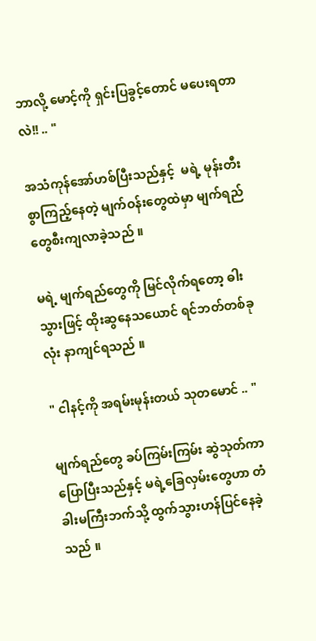ဘာလို့ မောင့်ကို ရှင်းပြခွင့်တောင် မပေးရတာလဲ!! .. "

အသံကုန်အော်ဟစ်ပြီးသည်နှင့်  မရဲ့ မုန်းတီးစွာကြည့်နေတဲ့ မျက်ဝန်းတွေထဲမှာ မျက်ရည်တွေစီးကျလာခဲ့သည် ။

မရဲ့ မျက်ရည်တွေကို မြင်လိုက်ရတော့ ဓါးသွားဖြင့် ထိုးဆွနေသယောင် ရင်ဘတ်တစ်ခုလုံး နာကျင်ရသည် ။

" ငါနင့်ကို အရမ်းမုန်းတယ် သုတမောင် .. "

မျက်ရည်တွေ ခပ်ကြမ်းကြမ်း ဆွဲသုတ်ကာ ပြောပြီးသည်နှင့် မရဲ့ခြေလှမ်းတွေဟာ တံခါးမကြီးဘက်သို့ ထွက်သွားဟန်ပြင်နေခဲ့သည် ။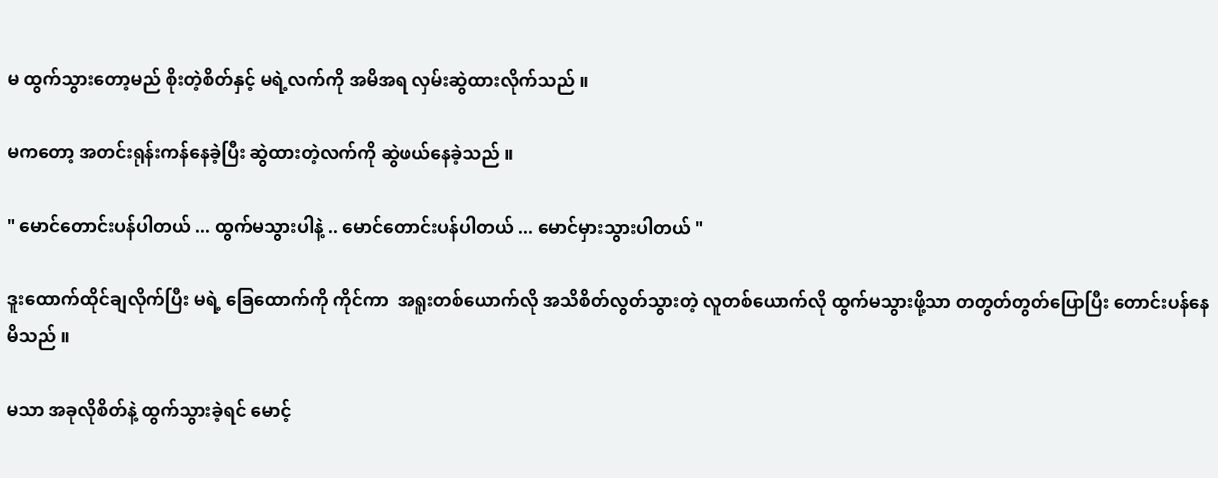မ ထွက်သွားတော့မည် စိုးတဲ့စိတ်နှင့် မရဲ့လက်ကို အမိအရ လှမ်းဆွဲထားလိုက်သည် ။

မကတော့ အတင်းရုန်းကန်နေခဲ့ပြီး ဆွဲထားတဲ့လက်ကို ဆွဲဖယ်နေခဲ့သည် ။

" မောင်တောင်းပန်ပါတယ် ... ထွက်မသွားပါနဲ့ .. မောင်တောင်းပန်ပါတယ် ... မောင်မှားသွားပါတယ် "

ဒူးထောက်ထိုင်ချလိုက်ပြီး မရဲ့ ခြေထောက်ကို ကိုင်ကာ  အရူးတစ်ယောက်လို အသိစိတ်လွတ်သွားတဲ့ လူတစ်ယောက်လို ထွက်မသွားဖို့သာ တတွတ်တွတ်ပြောပြီး တောင်းပန်နေမိသည် ။

မသာ အခုလိုစိတ်နဲ့ ထွက်သွားခဲ့ရင် မောင့်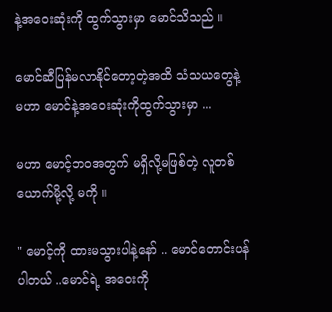နဲ့အဝေးဆုံးကို ထွက်သွားမှာ မောင်သိသည် ။

မောင်ဆီပြန်မလာနိုင်တော့တဲ့အထိ သံသယတွေနဲ့ မဟာ မောင်နဲ့အဝေးဆုံးကိုထွက်သွားမှာ ...

မဟာ မောင့်ဘဝအတွက် မရှိလို့မဖြစ်တဲ့ လူတစ်ယောက်မို့လို့ မကို ။

" မောင့်ကို ထားမသွားပါနဲ့နော် .. မောင်တောင်းပန်ပါတယ် ..မောင်ရဲ့ အဝေးကို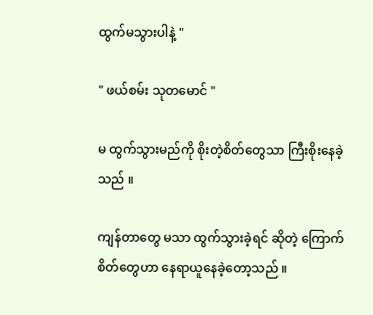ထွက်မသွားပါနဲ့ "

" ဖယ်စမ်း သုတမောင် "

မ ထွက်သွားမည်ကို စိုးတဲ့စိတ်တွေသာ ကြီးစိုးနေခဲ့သည် ။

ကျန်တာတွေ မသာ ထွက်သွားခဲ့ရင် ဆိုတဲ့ ကြောက်စိတ်တွေဟာ နေရာယူနေခဲ့တော့သည် ။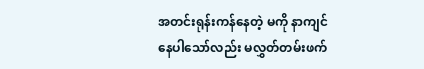အတင်းရုန်းကန်နေတဲ့ မကို နာကျင်နေပါသော်လည်း မလွှတ်တမ်းဖက်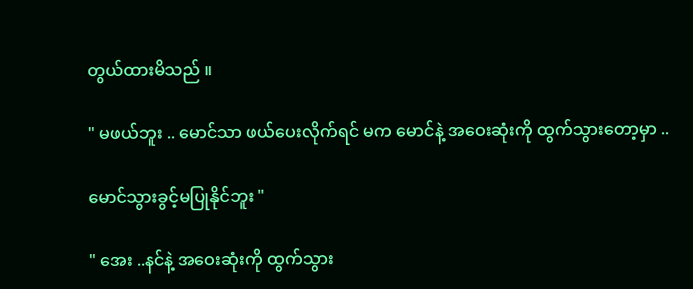တွယ်ထားမိသည် ။

" မဖယ်ဘူး .. မောင်သာ ဖယ်ပေးလိုက်ရင် မက မောင်နဲ့ အဝေးဆုံးကို ထွက်သွားတော့မှာ ..

မောင်သွားခွင့်မပြုနိုင်ဘူး "

" အေး ..နင်နဲ့ အဝေးဆုံးကို ထွက်သွား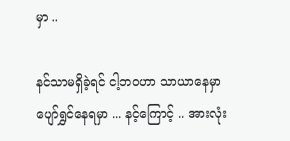မှာ ..

နင်သာမရှိခဲ့ရင် ငါ့ဘဝဟာ သာယာနေမှာ ပျော်ရွှင်နေရမှာ ... နင့်ကြောင့် .. အားလုံး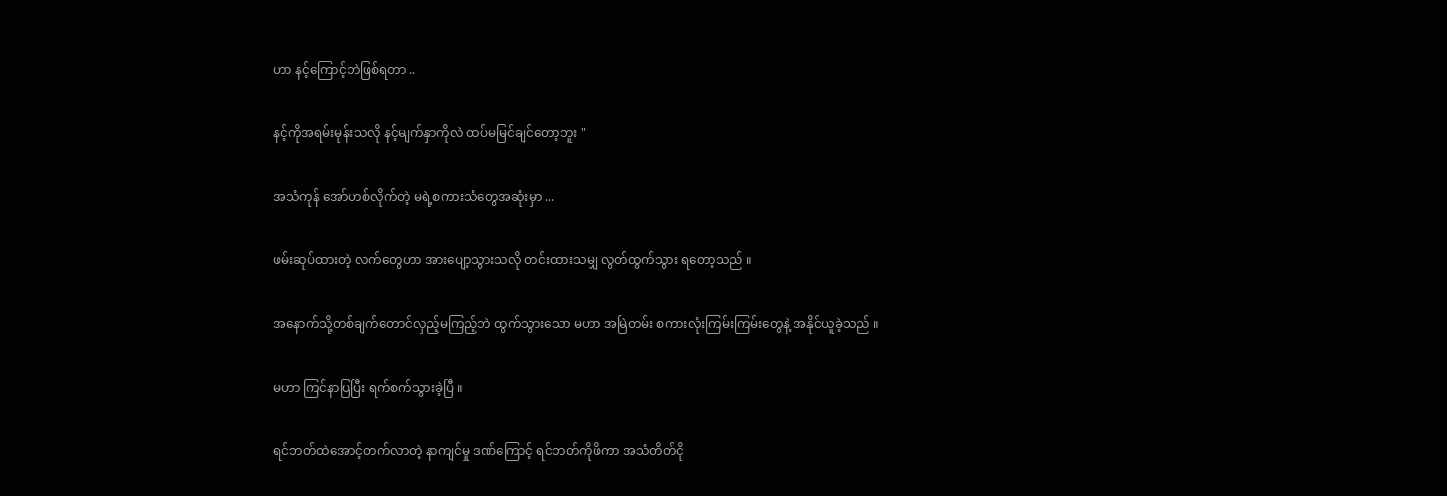ဟာ နင့်ကြောင့်ဘဲဖြစ်ရတာ ..

နင့်ကိုအရမ်းမုန်းသလို နင့်မျက်နှာကိုလဲ ထပ်မမြင်ချင်တော့ဘူး "

အသံကုန် အော်ဟစ်လိုက်တဲ့ မရဲ့စကားသံတွေအဆုံးမှာ ...

ဖမ်းဆုပ်ထားတဲ့ လက်တွေဟာ အားပျော့သွားသလို တင်းထားသမျှ လွတ်ထွက်သွား ရတော့သည် ။

အနောက်သို့တစ်ချက်တောင်လှည့်မကြည့်ဘဲ ထွက်သွားသော မဟာ အမြဲတမ်း စကားလုံးကြမ်းကြမ်းတွေနဲ့ အနိုင်ယူခဲ့သည် ။

မဟာ ကြင်နာပြပြီး ရက်စက်သွားခဲ့ပြီ ။

ရင်ဘတ်ထဲအောင့်တက်လာတဲ့ နာကျင်မှု ဒဏ်ကြောင့် ရင်ဘတ်ကိုဖိကာ အသံတိတ်ငို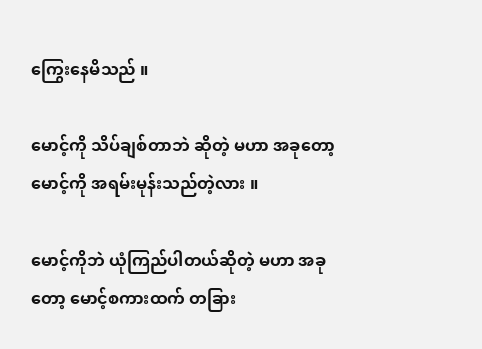ကြွေးနေမိသည် ။

မောင့်ကို သိပ်ချစ်တာဘဲ ဆိုတဲ့ မဟာ အခုတော့ မောင့်ကို အရမ်းမုန်းသည်တဲ့လား ။

မောင့်ကိုဘဲ ယုံကြည်ပါတယ်ဆိုတဲ့ မဟာ အခုတော့ မောင့်စကားထက် တခြား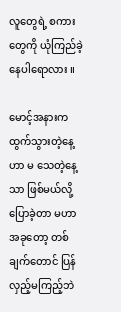လူတွေရဲ့ စကားတွေကို ယုံကြည်ခဲ့နေပါရောလား ။

မောင့်အနားက ထွက်သွားတဲ့နေ့ဟာ မ သေတဲ့နေ့သာ ဖြစ်မယ်လို့ ပြောခဲ့တာ မဟာ အခုတော့ တစ်ချက်တောင် ပြန်လှည့်မကြည့်ဘဲ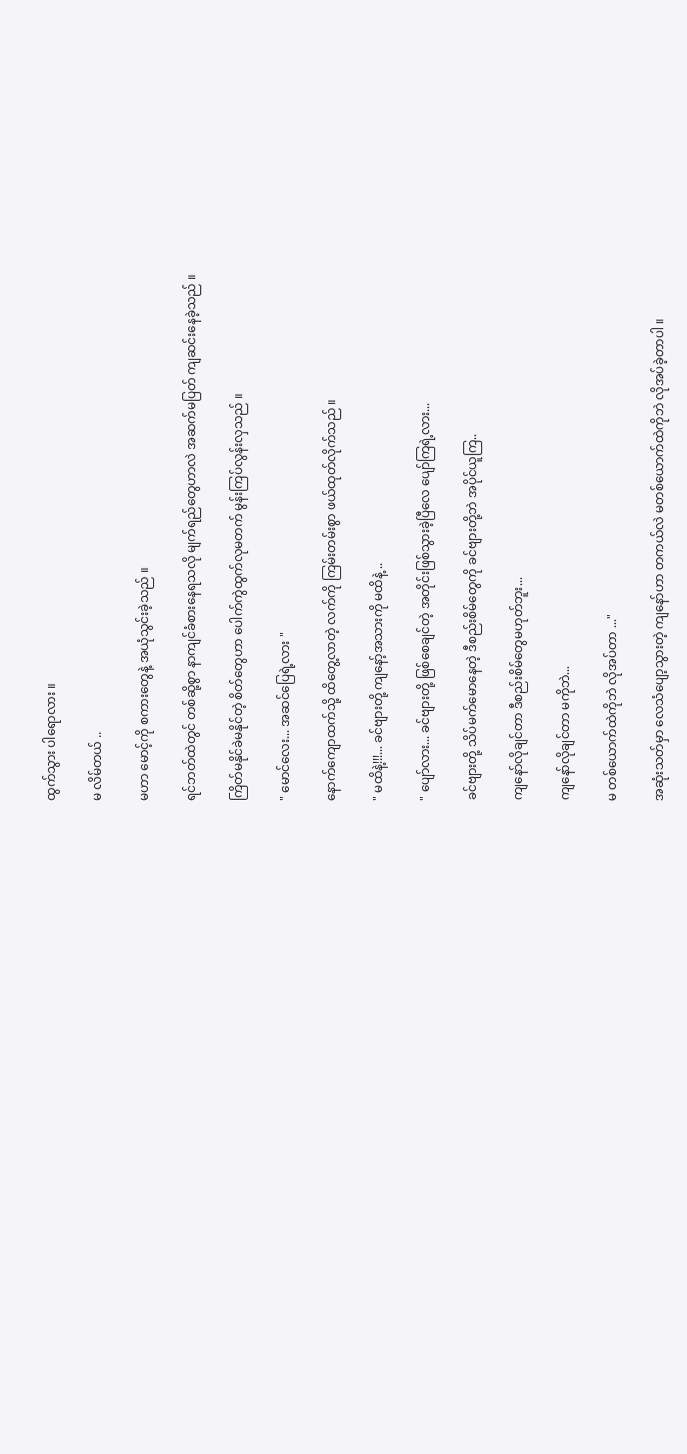ထွက်သွား ပါရောလား ။

မ လိမ်တယ် ..

မဟာ မောင့်ကို စကားတွေနဲ့ အယုံသွင်းခဲ့သည် ။

ရင်ဘတ်ထဲတွင် တစ်ဆို့စွာ နာကျင်ခံစားနေရသလို မျက်ရည်တွေဟာလဲ အဆက်မပြတ် ကျဆင်းနေခဲ့သည် ။

ကြိတ်မနိုင်ခဲမနိုင်တဲ့ စိတ်တွေဟာ ပေါက်ကွဲထွက်လုမတက် မွန်းကြပ်လွန်းလှသည် ။

" မောင်လေး... အဆင်ပြေရဲ့လား "

နောက်ကျောထက်သို့ ထိတွေ့လာတဲ့ လက်ကို ကြမ်းတမ်းစွာ ဖယ်ထုတ်လိုက်သည် ။

" မထိနဲ့!!!... ခင်ဗျားတို့ ကျနော့်အသားကို မထိနဲ့ ..

" ပျော်လား... ခင်ဗျားတို့ ဖြစ်စေချင်တဲ့ အတိုင်းဖြစ်သွားခဲ့ပြီလေ ပျော်ကြရဲ့လား...

ခင်ဗျားတို့ သိပ်မက်မောနေတဲ့ ဒီစည်းစိမ်တွေကို ခင်ဗျားတို့ဘဲ အပိုင်ယူကြ..

ကျနော်လိုချင်တာ ဒီစည်းစိမ်တွေမဟုတ်ဘူး...

ကျနော်လိုချင်တာ မကိုဘဲ...

မ တစ်ယောက်ထဲကိုဘဲ လိုအပ်တာ ..."

အဆုံးသတ်မှာ လေသံပျော့သွားတဲ့ ကျနော်ဟာ တကယ်လဲ မတစ်ယောက်ထဲကိုဘဲ လိုအပ်ခဲ့တာပါ ။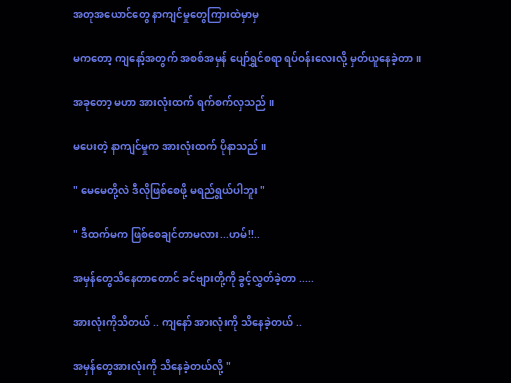အတုအယောင်တွေ နာကျင်မှုတွေကြားထဲမှာမှ

မကတော့ ကျနော့်အတွက် အစစ်အမှန် ပျော်ရွှင်စရာ ရပ်ဝန်းလေးလို့ မှတ်ယူနေခဲ့တာ ။

အခုတော့ မဟာ အားလုံးထက် ရက်စက်လှသည် ။

မပေးတဲ့ နာကျင်မှုက အားလုံးထက် ပိုနာသည် ။

" မေမေတို့လဲ ဒီလိုဖြစ်စေဖို့ မရည်ရွယ်ပါဘူး "

" ဒီထက်မက ဖြစ်စေချင်တာမလား...ဟမ်!!..

အမှန်တွေသိနေတာတောင် ခင်ဗျားတို့ကို ခွင့်လွှတ်ခဲ့တာ .....

အားလုံးကိုသိတယ် .. ကျနော် အားလုံးကို သိနေခဲ့တယ် ..

အမှန်တွေအားလုံးကို သိနေခဲ့တယ်လို့ "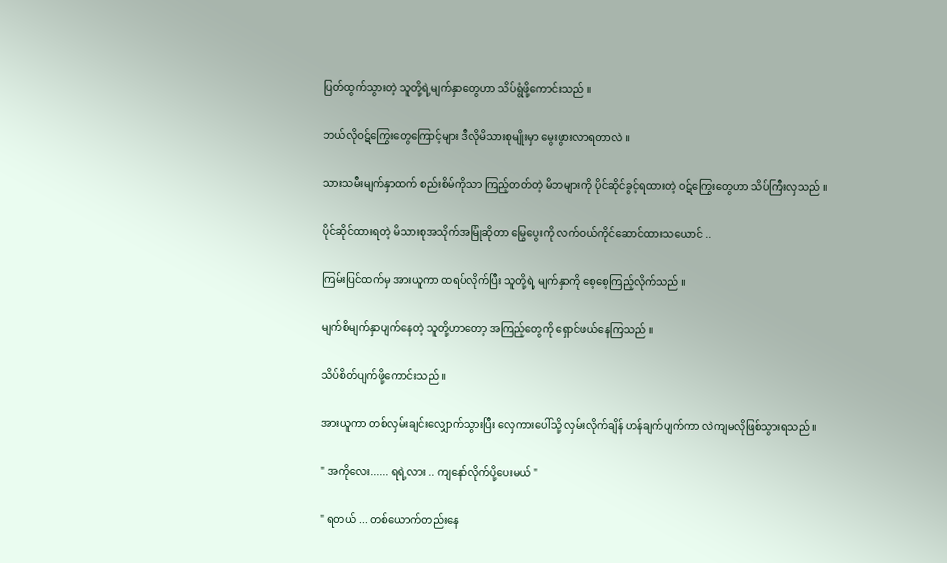ပြတ်ထွက်သွားတဲ့ သူတို့ရဲ့မျက်နှာတွေဟာ သိပ်ရွံဖို့ကောင်းသည် ။

ဘယ်လိုဝဋ်ကြွေးတွေကြောင့်များ ဒီလိုမိသားစုမျိုးမှာ မွေးဖွားလာရတာလဲ ။

သားသမီးမျက်နှာထက် စည်းစိမ်ကိုသာ ကြည့်တတ်တဲ့ မိဘများကို ပိုင်ဆိုင်ခွင့်ရထားတဲ့ ဝဋ်ကြွေးတွေဟာ သိပ်ကြီးလှသည် ။

ပိုင်ဆိုင်ထားရတဲ့ မိသားစုအသိုက်အမြုံဆိုတာ မြွေပွေးကို လက်ဝယ်ကိုင်ဆောင်ထားသယောင် ..

ကြမ်းပြင်ထက်မှ အားယူကာ ထရပ်လိုက်ပြီး သူတို့ရဲ့ မျက်နှာကို စေ့စေ့ကြည့်လိုက်သည် ။

မျက်စိမျက်နှာပျက်နေတဲ့ သူတို့ဟာတော့ အကြည့်တွေကို ရှောင်ဖယ်နေကြသည် ။

သိပ်စိတ်ပျက်ဖို့ကောင်းသည် ။

အားယူကာ တစ်လှမ်းချင်းလျှောက်သွားပြီး လှေကားပေါ်သို့ လှမ်းလိုက်ချိန် ဟန်ချက်ပျက်ကာ လဲကျမလိုဖြစ်သွားရသည် ။

" အကိုလေး...... ရရဲ့လား .. ကျနော်လိုက်ပို့ပေးမယ် "

" ရတယ် ... တစ်ယောက်တည်းနေ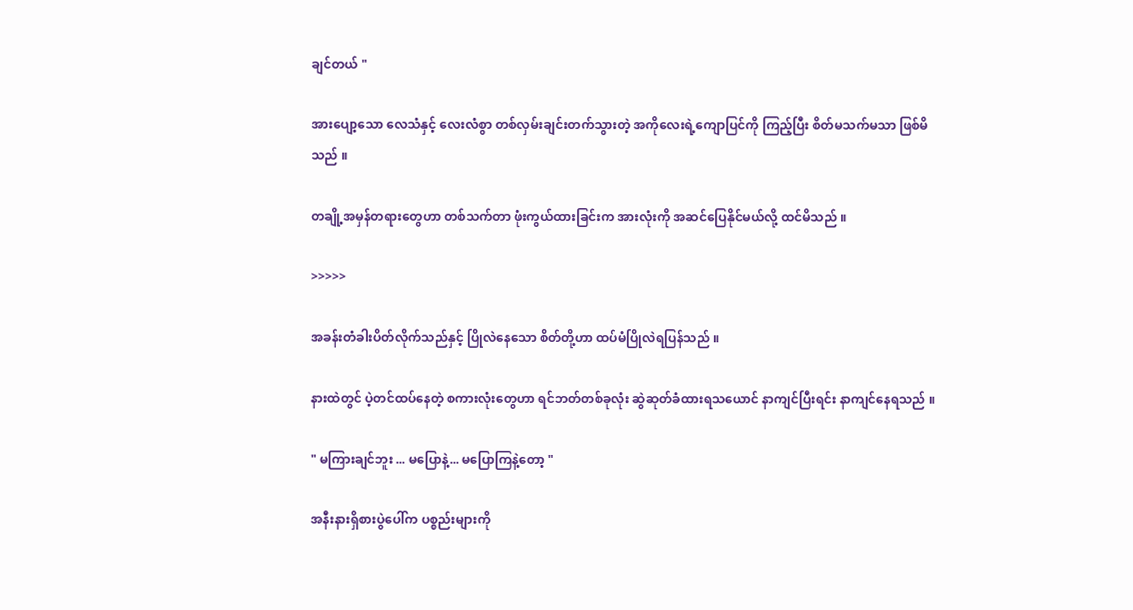ချင်တယ် "

အားပျော့သော လေသံနှင့် လေးလံစွာ တစ်လှမ်းချင်းတက်သွားတဲ့ အကိုလေးရဲ့ကျောပြင်ကို ကြည့်ပြီး စိတ်မသက်မသာ ဖြစ်မိသည် ။

တချို့အမှန်တရားတွေဟာ တစ်သက်တာ ဖုံးကွယ်ထားခြင်းက အားလုံးကို အဆင်ပြေနိုင်မယ်လို့ ထင်မိသည် ။

>>>>>

အခန်းတံခါးပိတ်လိုက်သည်နှင့် ပြိုလဲနေသော စိတ်တို့ဟာ ထပ်မံပြိုလဲရပြန်သည် ။

နားထဲတွင် ပဲ့တင်ထပ်နေတဲ့ စကားလုံးတွေဟာ ရင်ဘတ်တစ်ခုလုံး ဆွဲဆုတ်ခံထားရသယောင် နာကျင်ပြီးရင်း နာကျင်နေရသည် ။

" မကြားချင်ဘူး ... မပြောနဲ့... မပြောကြနဲ့တော့ "

အနီးနားရှိစားပွဲပေါ်က ပစ္စည်းများကို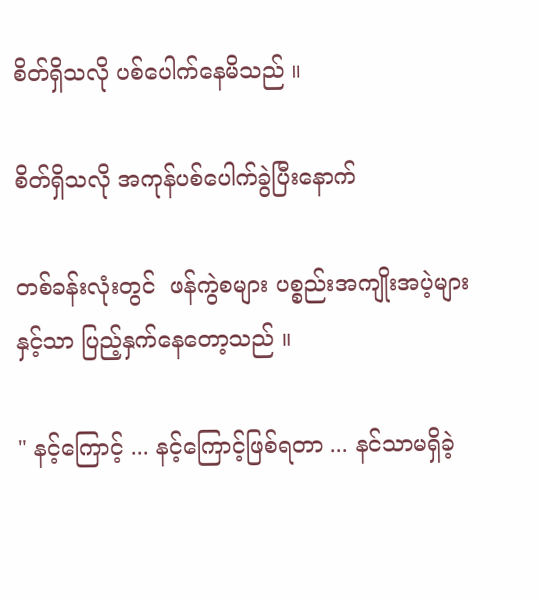စိတ်ရှိသလို ပစ်ပေါက်နေမိသည် ။

စိတ်ရှိသလို အကုန်ပစ်ပေါက်ခွဲပြီးနောက်

တစ်ခန်းလုံးတွင်  ဖန်ကွဲစများ ပစ္စည်းအကျိုးအပဲ့များနှင့်သာ ပြည့်နှက်နေတော့သည် ။

" နင့်ကြောင့် ... နင့်ကြောင့်ဖြစ်ရတာ ... နင်သာမရှိခဲ့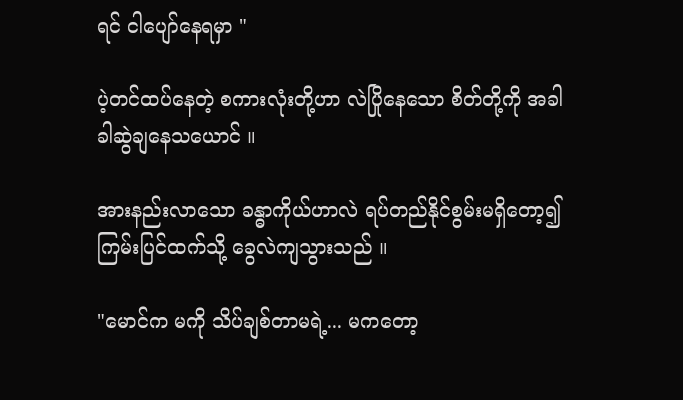ရင် ငါပျော်နေရမှာ "

ပဲ့တင်ထပ်နေတဲ့ စကားလုံးတို့ဟာ လဲပြိုနေသော စိတ်တို့ကို အခါခါဆွဲချနေသယောင် ။

အားနည်းလာသော ခန္ဓာကိုယ်ဟာလဲ ရပ်တည်နိုင်စွမ်းမရှိတော့၍ ကြမ်းပြင်ထက်သို့ ခွေလဲကျသွားသည် ။

"မောင်က မကို သိပ်ချစ်တာမရဲ့... မကတော့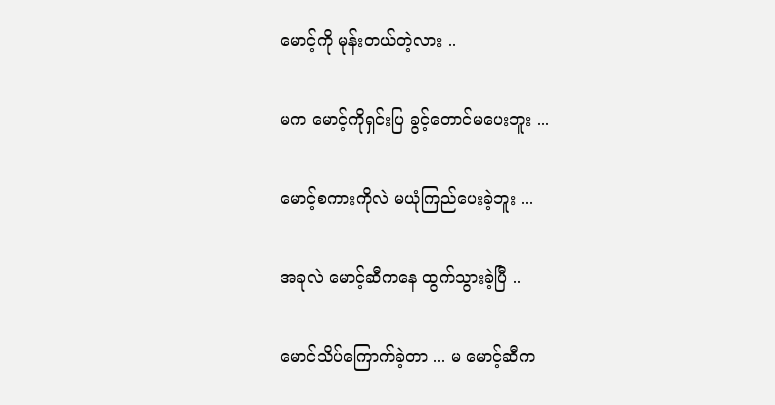မောင့်ကို မုန်းတယ်တဲ့လား ..

မက မောင့်ကိုရှင်းပြ ခွင့်‌တောင်မပေးဘူး ...

မောင့်စကားကိုလဲ မယုံကြည်ပေးခဲ့ဘူး ...

အခုလဲ မောင့်ဆီကနေ ထွက်သွားခဲ့ပြီ ..

မောင်သိပ်ကြောက်ခဲ့တာ ... မ မောင့်ဆီက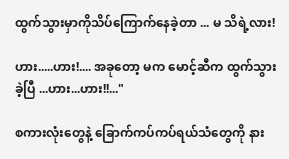ထွက်သွားမှာကိုသိပ်ကြောက်နေခဲ့တာ ... မ သိရဲ့လား!

ဟား.....ဟား!.... အခုတော့ မက မောင့်ဆီက ထွက်သွားခဲ့ပြီ ...ဟား...ဟား!!..."

စကားလုံးတွေနဲ့ ခြောက်ကပ်ကပ်ရယ်သံတွေကို နား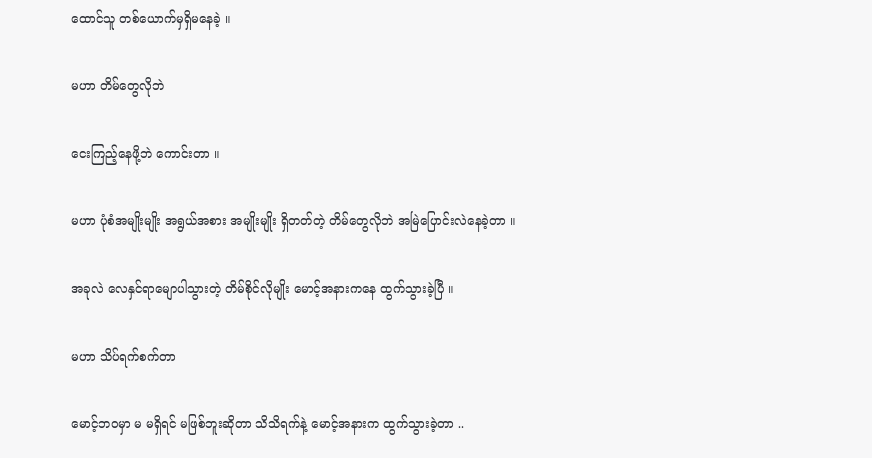ထောင်သူ တစ်ယောက်မှရှိမနေခဲ့ ။

မဟာ တိမ်တွေလိုဘဲ

ငေးကြည့်နေဖို့‌ဘဲ ကောင်းတာ ။

မဟာ ပုံစံအမျိုးမျိုး အရွယ်အစား အမျိုးမျိုး ရှိတတ်တဲ့ တိမ်တွေလိုဘဲ အမြဲပြောင်းလဲနေခဲ့တာ ။

အခုလဲ လေနှင်ရာမျောပါသွားတဲ့ တိမ်စိုင်လိုမျိုး မောင့်အနားကနေ ထွက်သွားခဲ့ပြီ ။

မဟာ သိပ်ရက်စက်တာ

မောင့်ဘဝမှာ မ မရှိရင် မဖြစ်ဘူးဆိုတာ သိသိရက်နဲ့ မောင့်အနားက ထွက်သွားခဲ့တာ ..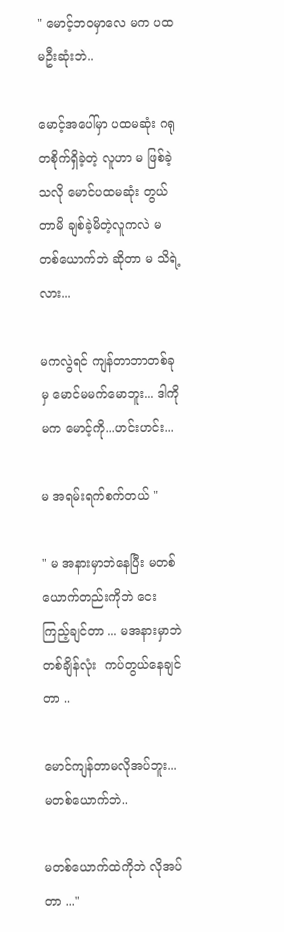" မောင့်ဘဝမှာလေ မက ပထမဦးဆုံးဘဲ..

မောင့်အပေါ်မှာ ပထမဆုံး ဂရုတစိုက်ရှိခဲ့တဲ့ လူဟာ မ ဖြစ်ခဲ့သလို မောင်ပထမဆုံး တွယ်တာမိ ချစ်ခဲ့မိတဲ့လူကလဲ မတစ်ယောက်ဘဲ ဆိုတာ မ သိရဲ့လား...

မကလွဲရင် ကျန်တာဘာတစ်ခုမှ မောင်မမက်မောဘူး... ဒါကို မက မောင့်ကို...ဟင်းဟင်း...

မ အရမ်းရက်စက်တယ် "

" မ အနားမှာဘဲနေပြီး မတစ်ယောက်တည်းကိုဘဲ ငေးကြည့်ချင်တာ ... မအနားမှာဘဲ တစ်ချိန်လုံး  ကပ်တွယ်နေချင်တာ ..

မောင်ကျန်တာမလိုအပ်ဘူး... မတစ်ယောက်ဘဲ..

မတစ်ယောက်ထဲကိုဘဲ လိုအပ်တာ ..."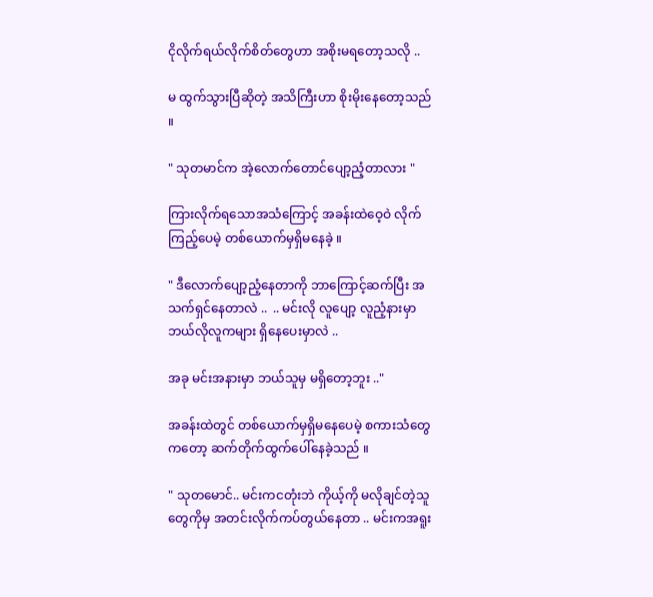ငိုလိုက်ရယ်လိုက်စိတ်တွေဟာ အစိုးမရတော့သလို ..

မ ထွက်သွားပြီဆိုတဲ့ အသိကြီးဟာ စိုးမိုးနေတော့သည် ။

" သုတမာင်က အဲ့လောက်တောင်ပျော့ညံ့တာလား "

ကြားလိုက်ရသောအသံကြောင့် အခန်းထဲဝေ့ဝဲ လိုက်ကြည့်ပေမဲ့ တစ်ယောက်မှရှိမနေခဲ့ ။

" ဒီလောက်ပျော့ညံ့နေတာကို ဘာကြောင့်ဆက်ပြီး အသက်ရှင်နေတာလဲ ..  .. မင်းလို လူပျော့ လူညံ့နားမှာ ဘယ်လိုလူကများ ရှိနေပေးမှာလဲ ..

အခု မင်းအနားမှာ ဘယ်သူမှ မရှိတော့ဘူး .."

အခန်းထဲတွင် တစ်ယောက်မှရှိမနေပေမဲ့ စကားသံတွေကတော့ ဆက်တိုက်ထွက်ပေါ်နေခဲ့သည် ။

" သုတမောင်.. မင်းကငတုံးဘဲ ကိုယ့်ကို မလိုချင်တဲ့သူတွေကိုမှ အတင်းလိုက်ကပ်တွယ်နေတာ .. မင်းကအရူး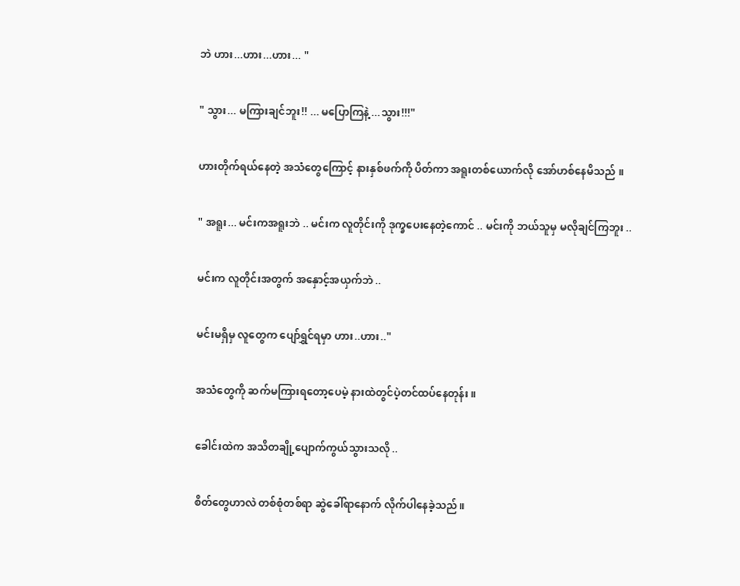ဘဲ ဟား...ဟား...ဟား... "

" သွား... မကြားချင်ဘူး!! ... မပြောကြနဲ့ ...သွား!!!"

ဟားတိုက်ရယ်နေတဲ့ အသံတွေကြောင့် နားနှစ်ဖက်ကို ပိတ်ကာ အရူးတစ်ယောက်လို အော်ဟစ်နေမိသည် ။

" အရူး... မင်းကအရူးဘဲ .. မင်းက လူတိုင်းကို ဒုက္ခပေးနေတဲ့ကောင် .. မင်းကို ဘယ်သူမှ မလိုချင်ကြဘူး ..

မင်းက လူတိုင်းအတွက် အနှောင့်အယှက်ဘဲ ..

မင်းမရှိမှ လူတွေက ပျော်ရွှင်ရမှာ ဟား..ဟား.."

အသံတွေကို ဆက်မကြားရတော့ပေမဲ့ နားထဲတွင်ပဲ့တင်ထပ်နေတုန်း ။

ခေါင်းထဲက အသိတချို့ပျောက်ကွယ်သွားသလို ..

စိတ်တွေဟာလဲ တစ်စုံတစ်ရာ ဆွဲခေါ်ရာနောက် လိုက်ပါနေခဲ့သည် ။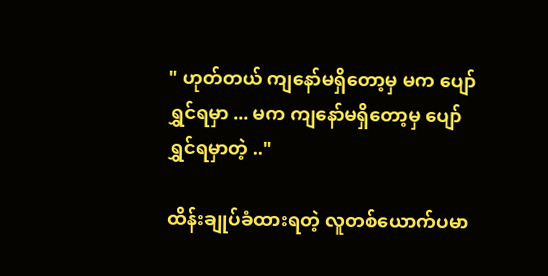" ဟုတ်တယ် ကျနော်မရှိတော့မှ မက ပျော်ရွှင်ရမှာ ... မက ကျနော်မရှိတော့မှ ပျော်ရွှင်ရမှာတဲ့ .."

ထိန်းချုပ်ခံထားရတဲ့ လူတစ်ယောက်ပမာ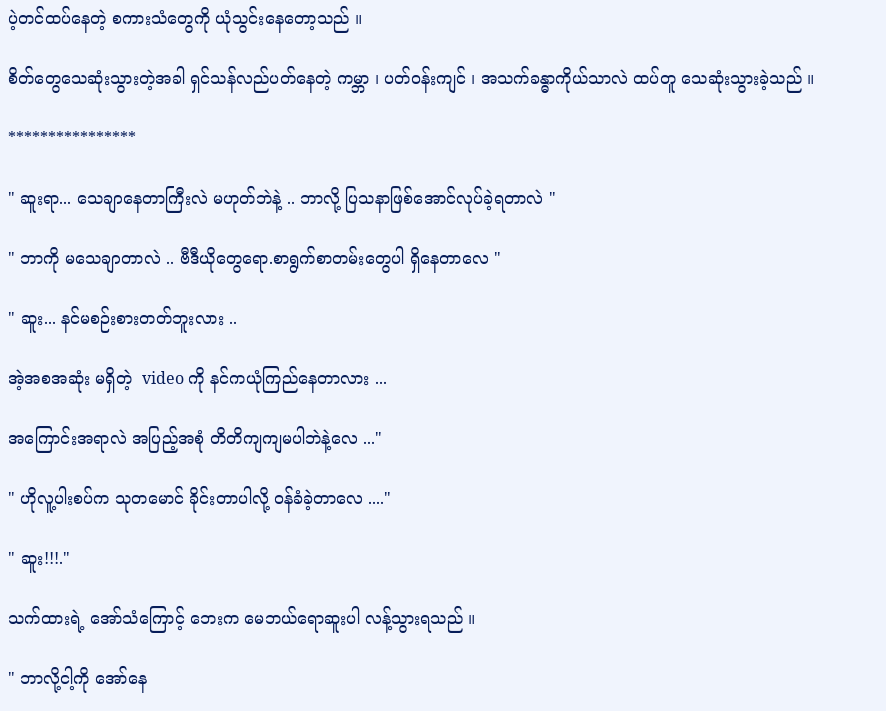ပဲ့တင်ထပ်နေတဲ့ စကားသံတွေကို ယုံသွင်းနေတော့သည် ။

စိတ်တွေသေဆုံးသွားတဲ့အခါ ရှင်သန်လည်ပတ်နေတဲ့ ကမ္ဘာ ၊ ပတ်ဝန်းကျင် ၊ အသက်ခန္ဓာကိုယ်သာလဲ ထပ်တူ သေဆုံးသွားခဲ့သည် ။

****************

" ဆူးရာ... သေချာနေတာကြီးလဲ မဟုတ်ဘဲနဲ့ .. ဘာလို့ ပြသနာဖြစ်အောင်လုပ်ခဲ့ရတာလဲ "

" ဘာကို မသေချာတာလဲ .. ဗီဒီယိုတွေရော.စာရွက်စာတမ်းတွေပါ ရှိနေတာလေ "

" ဆူး... နင်မစဉ်းစားတတ်ဘူးလား ..

အဲ့အစအဆုံး မရှိတဲ့  video ကို နင်ကယုံကြည်နေတာလား ...

အကြောင်းအရာလဲ အပြည့်အစုံ တိတိကျကျမပါဘဲနဲ့လေ ..."

" ဟိုလူ့ပါးစပ်က သုတမောင် ခိုင်းတာပါလို့ ဝန်ခံခဲ့တာလေ ...."

" ဆူး!!!."

သက်ထားရဲ့ အော်သံကြောင့် ဘေးက မေဘယ်ရောဆူးပါ လန့်သွားရသည် ။

" ဘာလို့ငါ့ကို အော်နေ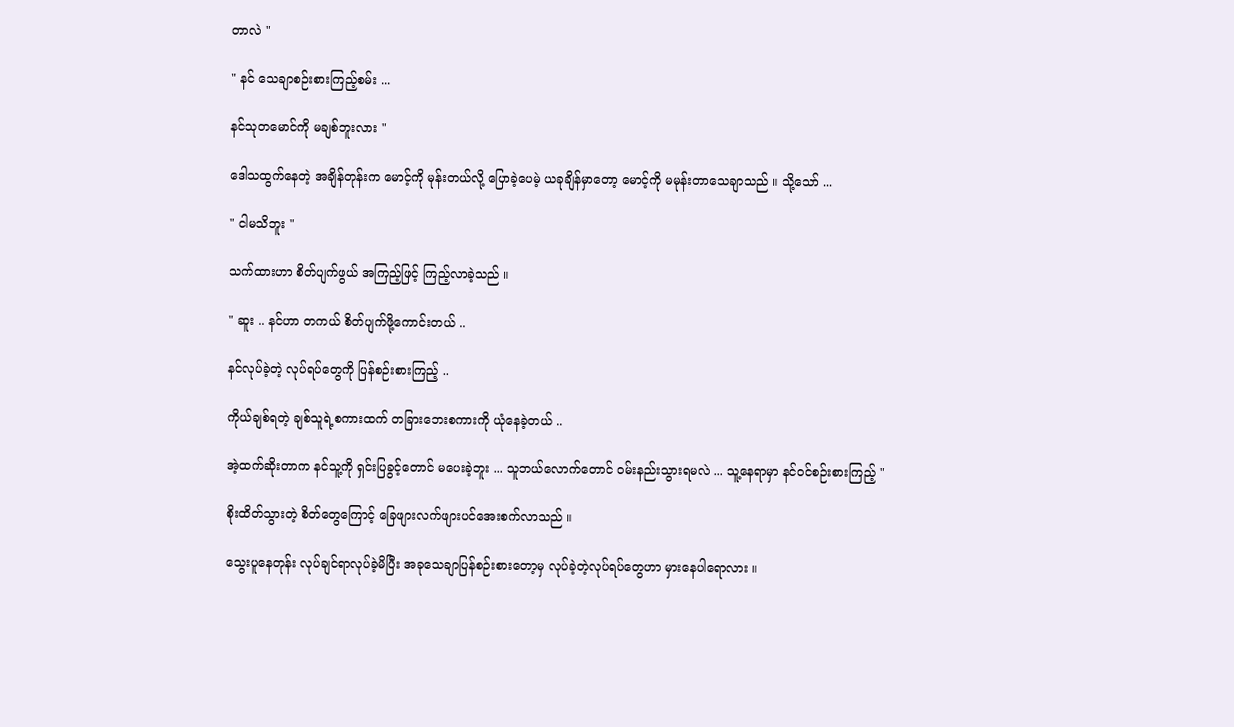တာလဲ "

" နင် သေချာစဉ်းစားကြည့်စမ်း ...

နင်သုတမောင်ကို မချစ်ဘူးလား "

ဒေါသထွက်နေတဲ့ အချိန်တုန်းက မောင့်ကို မုန်းတယ်လို့ ပြောခဲ့ပေမဲ့ ယခုချိန်မှာတော့ မောင့်ကို မမုန်းတာသေချာသည် ။ သို့သော် ...

" ငါမသိဘူး "

သက်ထားဟာ စိတ်ပျက်ဖွယ် အကြည့်ဖြင့် ကြည့်လာခဲ့သည် ။

" ဆူး .. နင်ဟာ တကယ် စိတ်ပျက်ဖို့ကောင်းတယ် ..

နင်လုပ်ခဲ့တဲ့ လုပ်ရပ်တွေကို ပြန်စဉ်းစားကြည့် ..

ကိုယ်ချစ်ရတဲ့ ချစ်သူရဲ့စကားထက် တခြားဘေးစကားကို ယုံနေခဲ့တယ် ..

အဲ့ထက်ဆိုးတာက နင်သူ့ကို ရှင်းပြခွင့်တောင် မပေးခဲ့ဘူး ... သူဘယ်လောက်တောင် ဝမ်းနည်းသွားရမလဲ ... သူ့နေရာမှာ နင်ဝင်စဉ်းစားကြည့် "

စိုးထိတ်သွားတဲ့ စိတ်တွေကြောင့် ခြေဖျားလက်ဖျားပင်အေးစက်လာသည် ။

သွေးပူနေတုန်း လုပ်ချင်ရာလုပ်ခဲ့မိပြီး အခုသေချာပြန်စဉ်းစားတော့မှ လုပ်ခဲ့တဲ့လုပ်ရပ်တွေဟာ မှားနေပါရောလား ။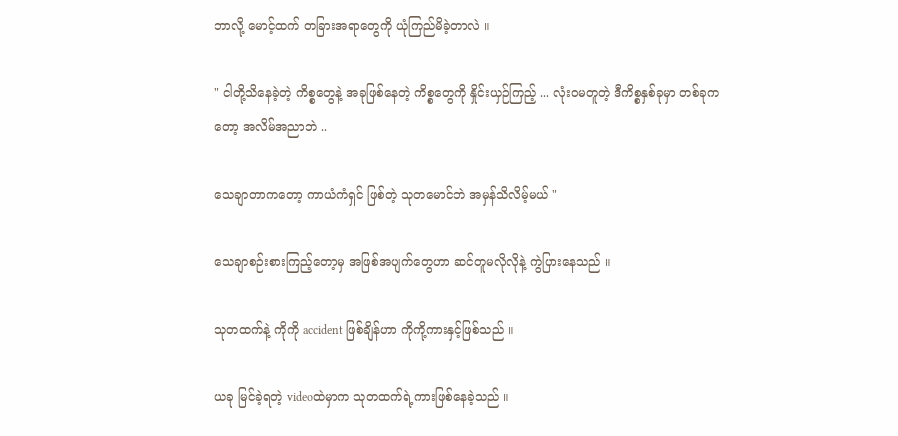ဘာလို့ မောင့်ထက် တခြားအရာတွေကို ယုံကြည်မိခဲ့တာလဲ ။

" ငါတို့သိနေခဲ့တဲ့ ကိစ္စတွေနဲ့ အခုဖြစ်နေတဲ့ ကိစ္စတွေကို နှိုင်းယှဉ်ကြည့် ... လုံးဝမတူတဲ့ ဒီကိစ္စနှစ်ခုမှာ တစ်ခုကတော့ အလိမ်အညာဘဲ ..

သေချာတာကတော့ ကာယံကံရှင် ဖြစ်တဲ့ သုတမောင်ဘဲ အမှန်သိလိမ့်မယ် "

သေချာစဉ်းစားကြည့်တော့မှ အဖြစ်အပျက်တွေဟာ ဆင်တူမလိုလိုနဲ့ ကွဲပြားနေသည် ။

သုတထက်နဲ့ ကိုကို accident ဖြစ်ချိန်ဟာ ကိုကို့ကားနှင့်ဖြစ်သည် ။

ယခု မြင်ခဲ့ရတဲ့ videoထဲမှာက သုတထက်ရဲ့ကားဖြစ်နေခဲ့သည် ။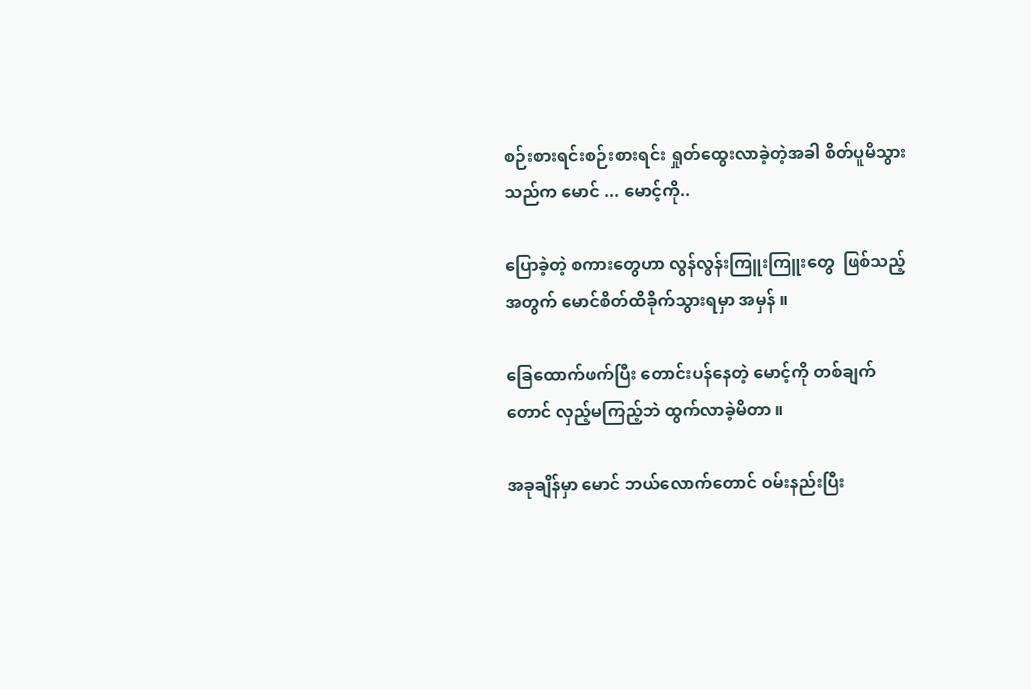စဉ်းစားရင်းစဉ်းစားရင်း ရှုတ်ထွေးလာခဲ့တဲ့အခါ စိတ်ပူမိသွားသည်က မောင် ... မောင့်ကို..

ပြောခဲ့တဲ့ စကားတွေဟာ လွန်လွန်းကြူးကြူးတွေ  ဖြစ်သည့်အတွက် မောင်စိတ်ထိခိုက်သွားရမှာ အမှန် ။

ခြေထောက်ဖက်ပြီး တောင်းပန်နေတဲ့ မောင့်ကို တစ်ချက်တောင် လှည့်မကြည့်ဘဲ ထွက်လာခဲ့မိတာ ။

အခုချိန်မှာ မောင် ဘယ်လောက်တောင် ဝမ်းနည်းပြီး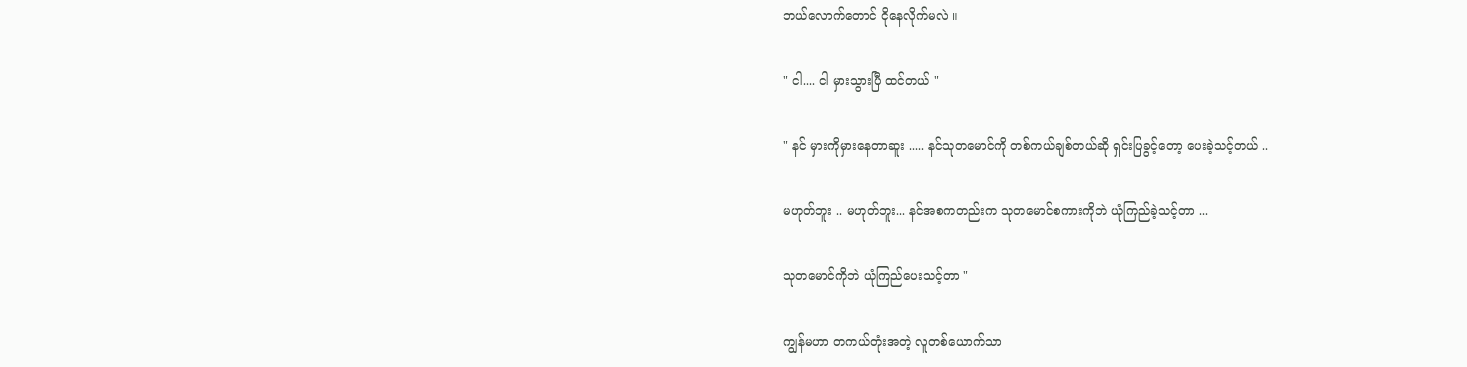ဘယ်လောက်တောင် ငိုနေလိုက်မလဲ ။

" ငါ.... ငါ မှားသွားပြီ ထင်တယ် "

" နင် မှားကိုမှားနေတာဆူး ..... နင်သုတမောင်ကို တစ်ကယ်ချစ်တယ်ဆို ရှင်းပြခွင့်တော့ ပေးခဲ့သင့်တယ် ..

မဟုတ်ဘူး .. မဟုတ်ဘူး... နင်အစကတည်းက သုတမောင်စကားကိုဘဲ ယုံကြည်ခဲ့သင့်တာ ...

သုတမောင်ကိုဘဲ ယုံကြည်ပေးသင့်တာ "

ကျွန်မဟာ တကယ်တုံးအတဲ့ လူတစ်ယောက်သာ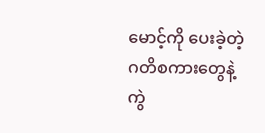မောင့်ကို ပေးခဲ့တဲ့ ဂတိစကားတွေနဲ့ ကွဲ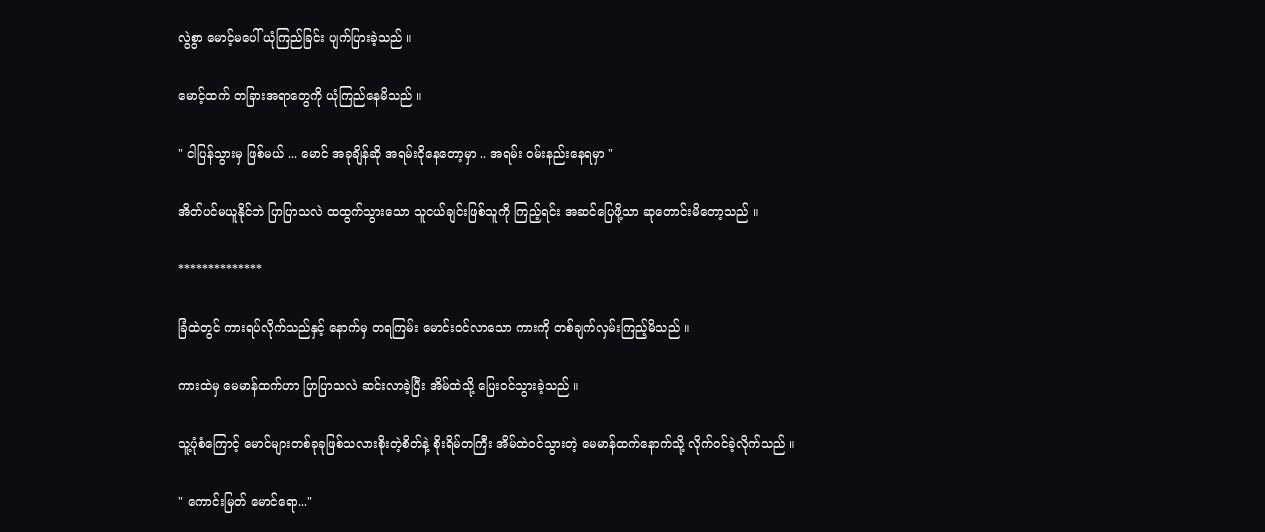လွဲစွာ မောင့်မပေါ် ယုံကြည်ခြင်း ပျက်ပြားခဲ့သည် ။

မောင့်ထက် တခြားအရာတွေကို ယုံကြည်နေမိသည် ။

" ငါပြန်သွားမှ ဖြစ်မယ် ... မောင် အခုချိန်ဆို အရမ်းငိုနေတော့မှာ .. အရမ်း ဝမ်းနည်းနေရမှာ "

အိတ်ပင်မယူနိုင်ဘဲ ပြာပြာသလဲ ထထွက်သွားသော သူငယ်ချင်းဖြစ်သူကို ကြည့်ရင်း အဆင်ပြေဖို့သာ ဆုတောင်းမိတော့သည် ။

**************

ခြံထဲတွင် ကားရပ်လိုက်သည်နှင့် နောက်မှ တရကြမ်း မောင်းဝင်လာသော ကားကို တစ်ချက်လှမ်းကြည့်မိသည် ။

ကားထဲမှ မေမာန်ထက်ဟာ ပြာပြာသလဲ ဆင်းလာခဲ့ပြီး အိမ်ထဲသို့ ပြေးဝင်သွားခဲ့သည် ။

သူ့ပုံစံကြောင့် မောင်များတစ်ခုခုဖြစ်သလားစိုးတဲ့စိတ်နဲ့ စိုးရိမ်တကြီး အိမ်ထဲဝင်သွားတဲ့ မေမာန်ထက်နောက်သို့ လိုက်ဝင်ခဲ့လိုက်သည် ။

" ကောင်းမြတ် မောင်ရော..."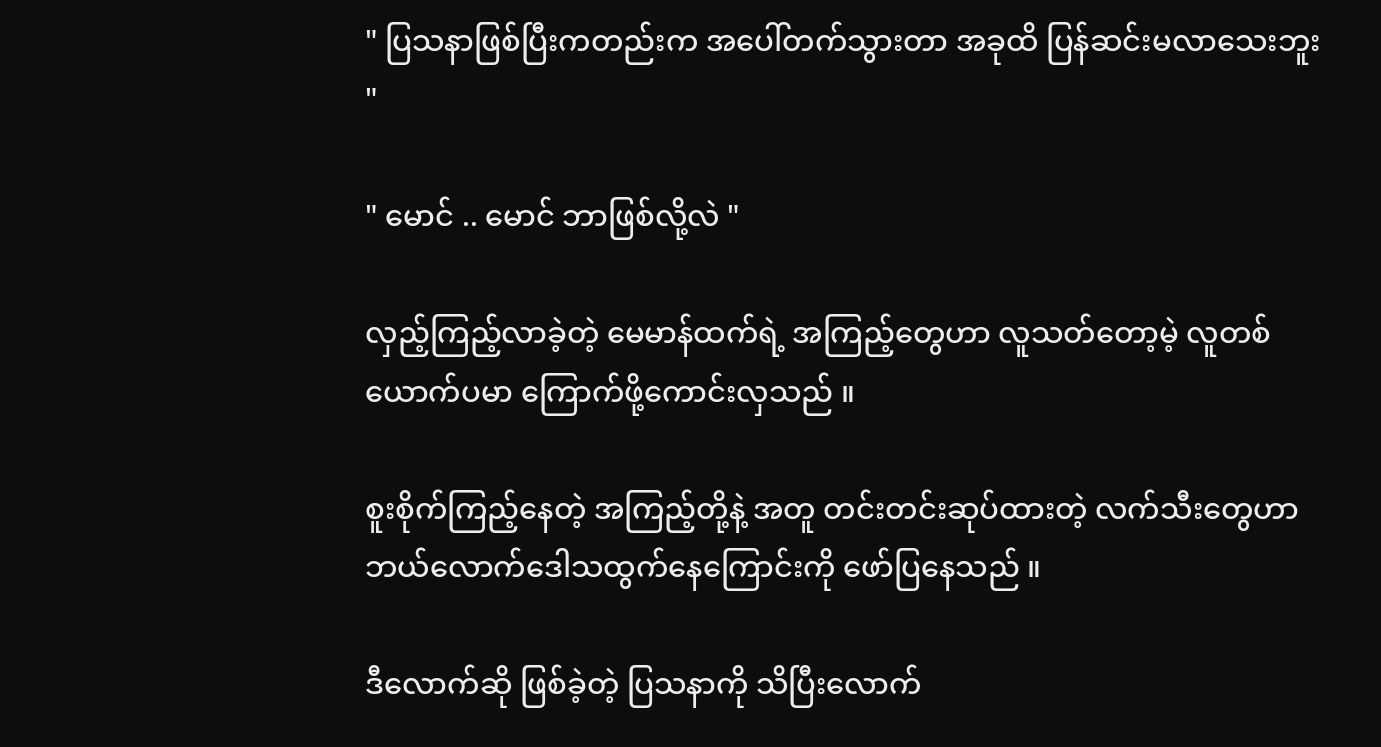" ပြသနာဖြစ်ပြီးကတည်းက အပေါ်တက်သွားတာ အခုထိ ပြန်ဆင်းမလာသေးဘူး "

" မောင် .. မောင် ဘာဖြစ်လို့လဲ "

လှည့်ကြည့်လာခဲ့တဲ့ မေမာန်ထက်ရဲ့ အကြည့်တွေဟာ လူသတ်တော့မဲ့ လူတစ်ယောက်ပမာ ကြောက်ဖို့ကောင်းလှသည် ။

စူးစိုက်ကြည့်နေတဲ့ အကြည့်တို့နဲ့ အတူ တင်းတင်းဆုပ်ထားတဲ့ လက်သီးတွေဟာ ဘယ်လောက်ဒေါသထွက်နေကြောင်းကို ဖော်ပြနေသည် ။

ဒီလောက်ဆို ဖြစ်ခဲ့တဲ့ ပြသနာကို သိပြီးလောက်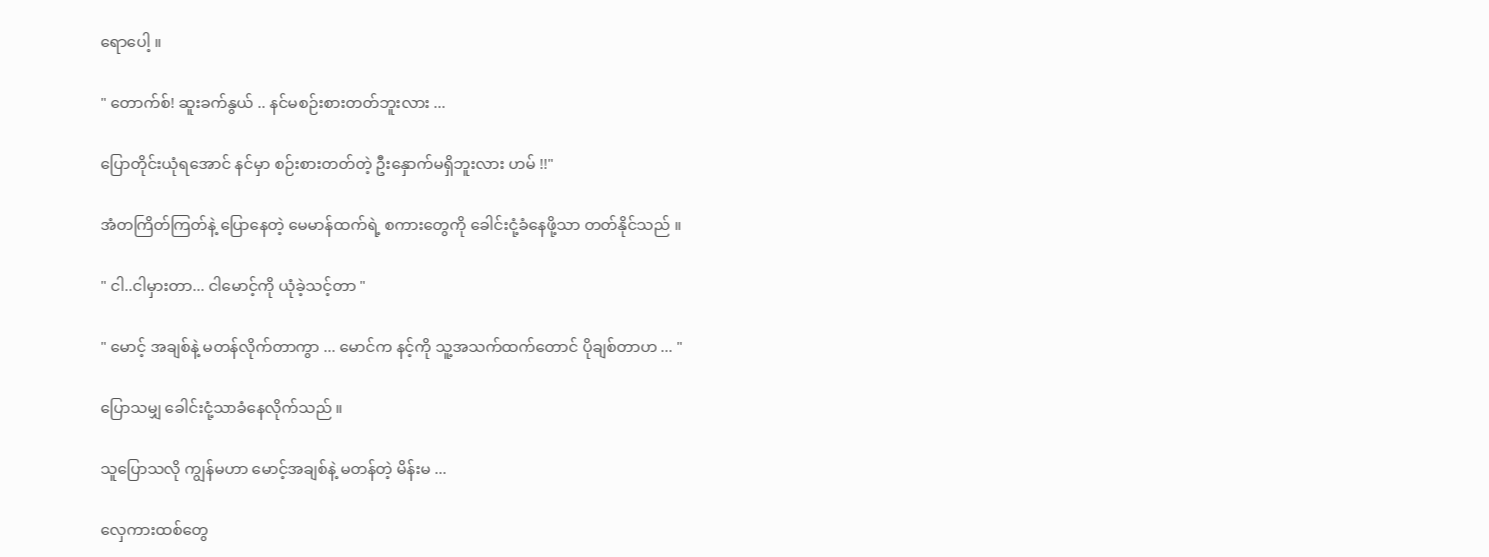ရောပေါ့ ။

" တောက်စ်! ဆူးခက်နွယ် .. နင်မစဉ်းစားတတ်ဘူးလား ...

ပြောတိုင်းယုံရအောင် နင်မှာ စဉ်းစားတတ်တဲ့ ဦးနှောက်မရှိဘူးလား ဟမ် !!"

အံတကြိတ်ကြတ်နဲ့ ပြောနေတဲ့ မေမာန်ထက်ရဲ့ စကားတွေကို ခေါင်းငုံ့ခံနေဖို့သာ တတ်နိုင်သည် ။

" ငါ..ငါမှားတာ... ငါမောင့်ကို ယုံခဲ့သင့်တာ "

" မောင့် အချစ်နဲ့ မတန်လိုက်တာကွာ ... မောင်က နင့်ကို သူ့အသက်ထက်တောင် ပိုချစ်တာဟ ... "

ပြောသမျှ ခေါင်းငုံ့သာခံနေလိုက်သည် ။

သူ‌ပြောသလို ကျွန်မဟာ မောင့်အချစ်နဲ့ မတန်တဲ့ မိန်းမ ...

လှေကားထစ်တွေ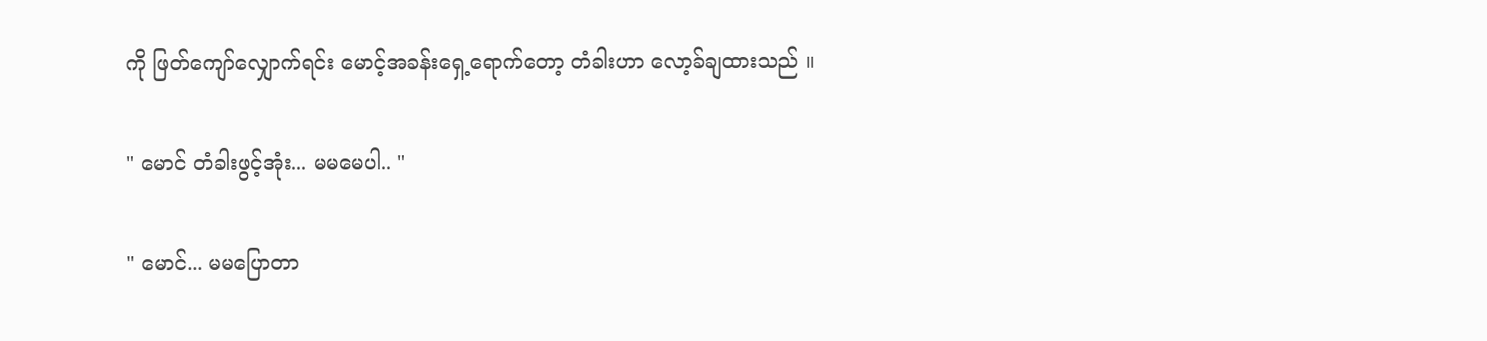ကို ဖြတ်ကျော်လျှောက်ရင်း မောင့်အခန်းရှေ့ရောက်တော့ တံခါးဟာ လော့ခ်ချထားသည် ။

" မောင် တံခါးဖွင့်အုံး... မမမေပါ.. "

" မောင်... မမပြောတာ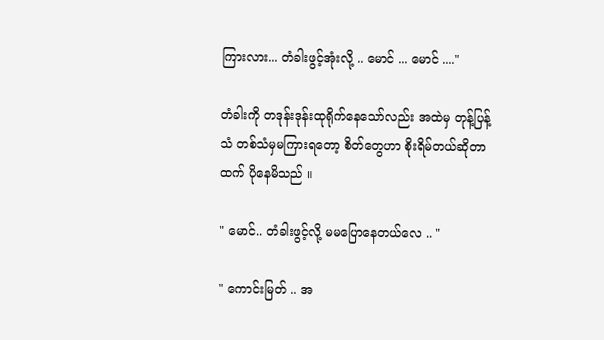ကြားလား... တံခါးဖွင့်အုံးလို့ .. မောင် ... မောင် ...."

တံခါးကို တဒုန်းဒုန်းထုရိုက်နေသော်လည်း အထဲမှ တုန့်ပြန့်သံ တစ်သံမှမကြားရတော့ စိတ်တွေဟာ စိုးရိမ်တယ်ဆိုတာထက် ပိုနေမိသည် ။

" မောင်.. တံခါးဖွင့်လို့ မမပြောနေတယ်လေ .. "

" ကောင်းမြတ် .. အ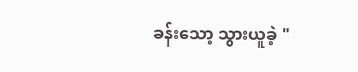ခန်းသော့ သွားယူခဲ့ "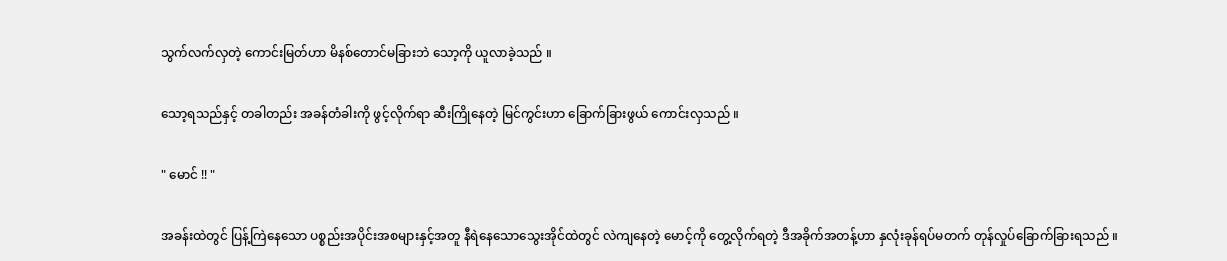သွက်လက်လှတဲ့ ကောင်းမြတ်ဟာ မိနစ်တောင်မခြားဘဲ သော့ကို ယူလာခဲ့သည် ။

သော့ရသည်နှင့် တခါတည်း အခန်တံခါးကို ဖွင့်လိုက်ရာ ဆီးကြိုနေတဲ့ မြင်ကွင်းဟာ ခြောက်ခြားဖွယ် ကောင်းလှသည် ။

" မောင် !! "

အခန်းထဲတွင် ပြန့်ကြဲနေသော ပစ္စည်းအပိုင်းအစများနှင့်အတူ နီရဲနေသောသွေးအိုင်ထဲတွင် လဲကျနေတဲ့ မောင့်ကို တွေ့လိုက်ရတဲ့ ဒီအခိုက်အတန့်ဟာ နှလုံးခုန်ရပ်မတက် တုန်လှုပ်ခြောက်ခြားရသည် ။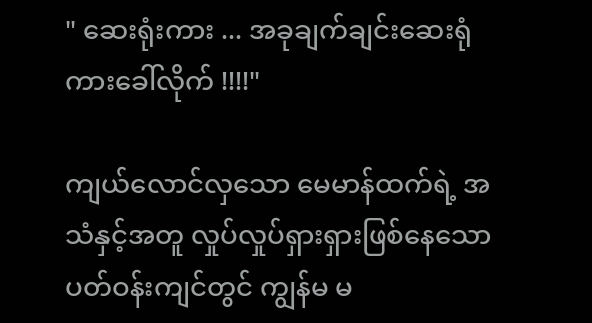" ဆေးရုံးကား ... အခုချက်ချင်းဆေးရုံကားခေါ်လိုက် !!!!"

ကျယ်လောင်လှသော မေမာန်ထက်ရဲ့ အသံနှင့်အတူ လှုပ်လှုပ်ရှားရှားဖြစ်နေသော ပတ်ဝန်းကျင်တွင် ကျွန်မ မ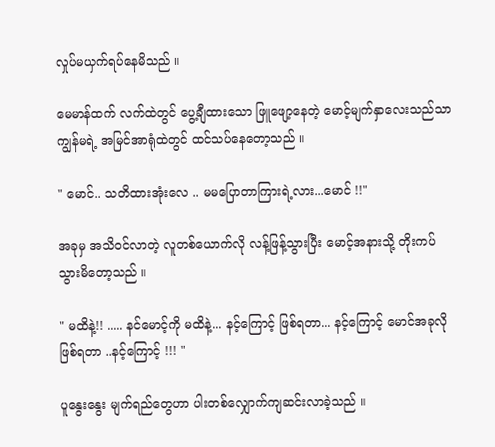လှုပ်မယှက်ရပ်နေမိသည် ။

မေမာန်ထက် လက်ထဲတွင် ပွေ့ချီထားသော ဖြူဖျော့နေတဲ့ မောင့်မျက်နှာလေးသည်သာ ကျွန်မရဲ့ အမြင်အာရုံထဲတွင် ထင်သပ်နေတော့သည် ။

" မောင်.. သတိထားအုံးလေ .. မမပြောတာကြားရဲ့လား...မောင် !!"

အခုမှ အသိဝင်လာတဲ့ လူတစ်ယောက်လို လန့်ဖြန့်သွားပြီး မောင့်အနားသို့ တိုးကပ်သွားမိတော့သည် ။

" မထိနဲ့!! ..... နင်မောင့်ကို မထိနဲ့... နင့်ကြောင့် ဖြစ်ရတာ... နင့်ကြောင့် မောင်အခုလိုဖြစ်ရတာ ..နင့်ကြောင့် !!! "

ပူနွေးနွေး မျက်ရည်တွေဟာ ပါးတစ်လျှောက်ကျဆင်းလာခဲ့သည် ။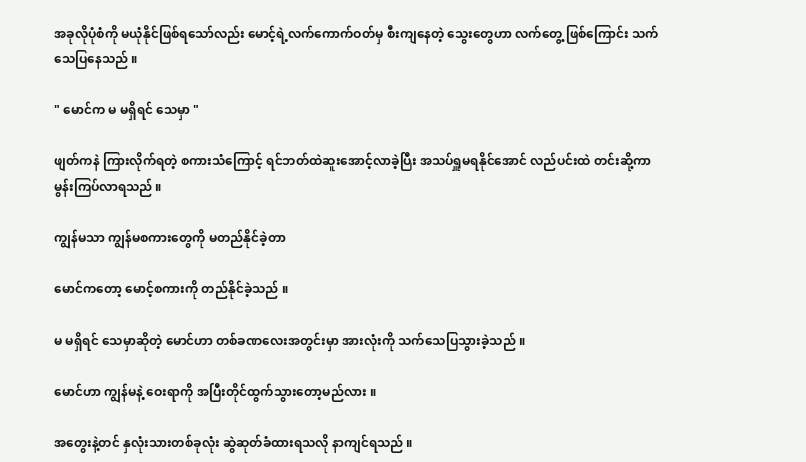အခုလိုပုံစံကို မယုံနိုင်ဖြစ်ရသော်လည်း မောင့်ရဲ့လက်ကောက်ဝတ်မှ စီးကျနေတဲ့ သွေးတွေဟာ လက်တွေ့ ဖြစ်ကြောင်း သက်သေပြနေသည် ။

" မောင်က မ မရှိရင် သေမှာ "

ဖျတ်ကနဲ ကြားလိုက်ရတဲ့ စကားသံကြောင့် ရင်ဘတ်ထဲဆူးအောင့်လာခဲ့ပြီး အသပ်ရှူမရနိုင်အောင် လည်ပင်းထဲ တင်းဆို့ကာ မွန်းကြပ်လာရသည် ။

ကျွန်မသာ ကျွန်မစကားတွေကို မတည်နိုင်ခဲ့တာ

မောင်ကတော့ မောင့်စကားကို တည်နိုင်ခဲ့သည် ။

မ မရှိရင် သေမှာဆိုတဲ့ မောင်ဟာ တစ်ခဏလေးအတွင်းမှာ အားလုံးကို သက်သေပြသွားခဲ့သည် ။

မောင်ဟာ ကျွန်မနဲ့ ဝေးရာကို အပြီးတိုင်ထွက်သွားတော့မည်လား ။

အတွေးနဲ့တင် နှလုံးသားတစ်ခုလုံး ဆွဲဆုတ်ခံထားရသလို နာကျင်ရသည် ။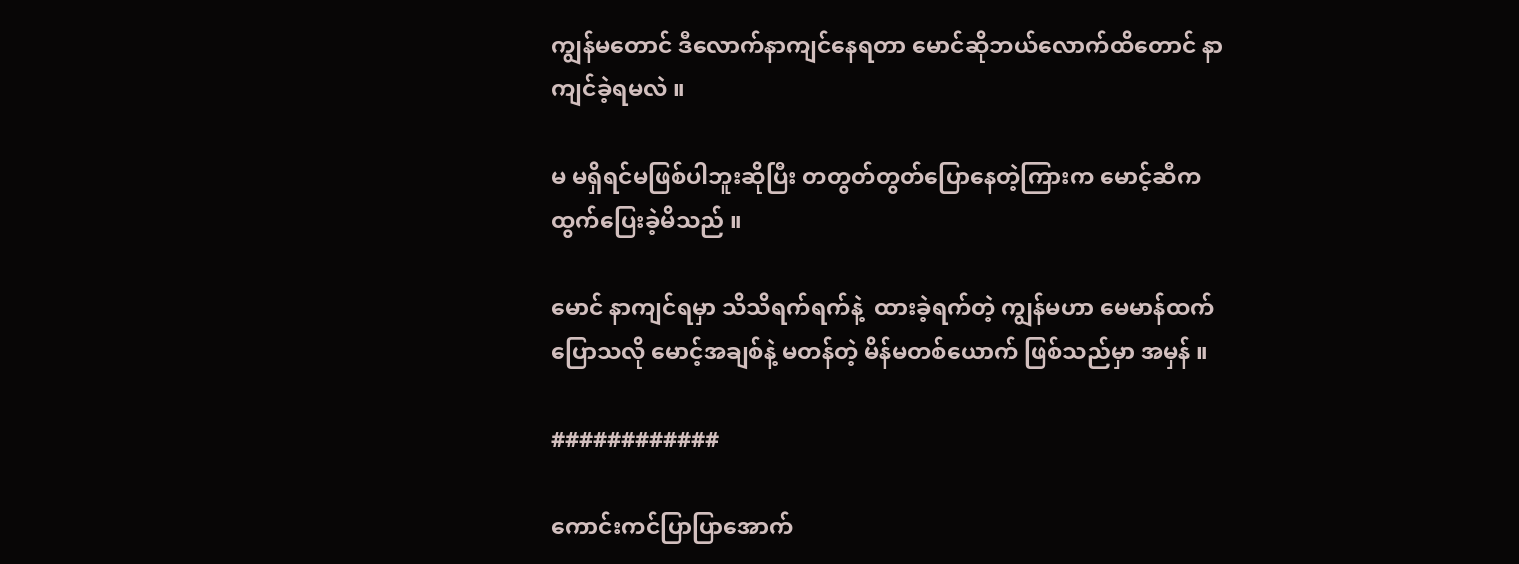ကျွန်မတောင် ဒီလောက်နာကျင်နေရတာ မောင်ဆိုဘယ်လောက်ထိတောင် နာကျင်ခဲ့ရမလဲ ။

မ မရှိရင်မဖြစ်ပါဘူးဆိုပြီး တတွတ်တွတ်ပြောနေတဲ့ကြားက မောင့်ဆီက ထွက်ပြေးခဲ့မိသည် ။

မောင် နာကျင်ရမှာ သိသိရက်ရက်နဲ့  ထားခဲ့ရက်တဲ့ ကျွန်မဟာ မေမာန်ထက်ပြောသလို မောင့်အချစ်နဲ့ မတန်တဲ့ မိန်မတစ်ယောက် ဖြစ်သည်မှာ အမှန် ။

############

ကောင်းကင်ပြာပြာအောက်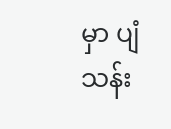မှာ ပျံသန်း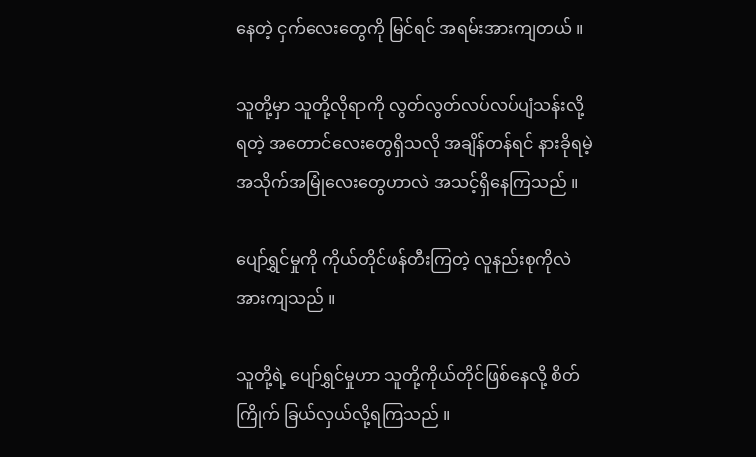နေတဲ့ ငှက်လေးတွေကို မြင်ရင် အရမ်းအားကျတယ် ။

သူတို့မှာ သူတို့လိုရာကို လွတ်လွတ်လပ်လပ်ပျံသန်းလို့ ရတဲ့ အတောင်လေးတွေရှိသလို အချိန်တန်ရင် နားခိုရမဲ့ အသိုက်အမြုံလေးတွေဟာလဲ အသင့်ရှိနေကြသည် ။

ပျော်ရွှင်မှုကို ကိုယ်တိုင်ဖန်တီးကြတဲ့ လူနည်းစုကိုလဲ အားကျသည် ။

သူတို့ရဲ့ ပျော်ရွှင်မှုဟာ သူတို့ကိုယ်တိုင်ဖြစ်နေလို့ စိတ်ကြိုက် ခြယ်လှယ်လို့ရကြသည် ။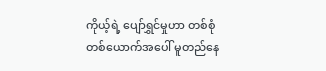ကိုယ့်ရဲ့ ပျော်ရွှင်မှုဟာ တစ်စုံတစ်ယောက်အပေါ် မူတည်နေ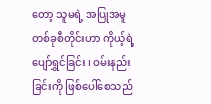တော့ သူမရဲ့ အပြုအမူတစ်ခုစီတိုင်းဟာ ကိုယ့်ရဲ့ ပျော်ရွှင်ခြင်း ၊ ဝမ်းနည်းခြင်းကို ဖြစ်ပေါ်စေသည်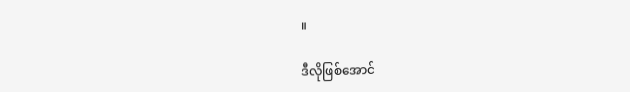။

ဒီလိုဖြစ်အောင်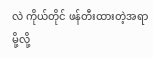လဲ ကိုယ်တိုင် ဖန်တီးထားတဲ့အရာမို့လို့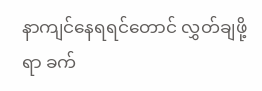နာကျင်နေရရင်တောင် လွှတ်ချဖို့ရာ ခက်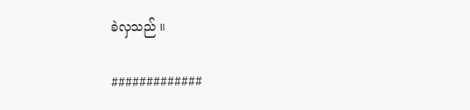ခဲလှသည် ။

#############